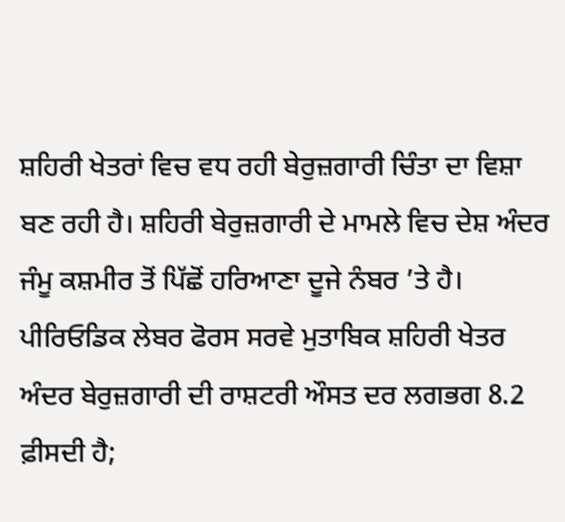ਸ਼ਹਿਰੀ ਖੇਤਰਾਂ ਵਿਚ ਵਧ ਰਹੀ ਬੇਰੁਜ਼ਗਾਰੀ ਚਿੰਤਾ ਦਾ ਵਿਸ਼ਾ ਬਣ ਰਹੀ ਹੈ। ਸ਼ਹਿਰੀ ਬੇਰੁਜ਼ਗਾਰੀ ਦੇ ਮਾਮਲੇ ਵਿਚ ਦੇਸ਼ ਅੰਦਰ ਜੰਮੂ ਕਸ਼ਮੀਰ ਤੋਂ ਪਿੱਛੋਂ ਹਰਿਆਣਾ ਦੂਜੇ ਨੰਬਰ ’ਤੇ ਹੈ। ਪੀਰਿਓਡਿਕ ਲੇਬਰ ਫੋਰਸ ਸਰਵੇ ਮੁਤਾਬਿਕ ਸ਼ਹਿਰੀ ਖੇਤਰ ਅੰਦਰ ਬੇਰੁਜ਼ਗਾਰੀ ਦੀ ਰਾਸ਼ਟਰੀ ਔਸਤ ਦਰ ਲਗਭਗ 8.2 ਫ਼ੀਸਦੀ ਹੈ;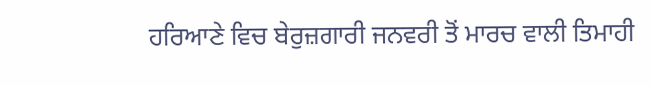ਹਰਿਆਣੇ ਵਿਚ ਬੇਰੁਜ਼ਗਾਰੀ ਜਨਵਰੀ ਤੋਂ ਮਾਰਚ ਵਾਲੀ ਤਿਮਾਹੀ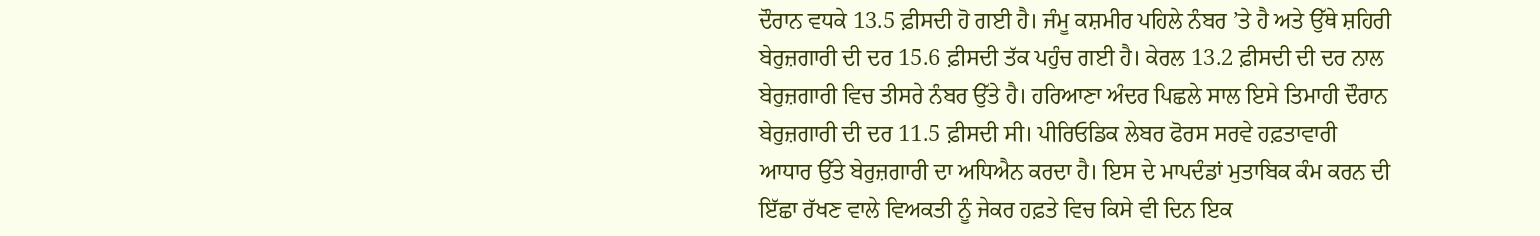ਦੌਰਾਨ ਵਧਕੇ 13.5 ਫ਼ੀਸਦੀ ਹੋ ਗਈ ਹੈ। ਜੰਮੂ ਕਸ਼ਮੀਰ ਪਹਿਲੇ ਨੰਬਰ ’ਤੇ ਹੈ ਅਤੇ ਉੱਥੇ ਸ਼ਹਿਰੀ ਬੇਰੁਜ਼ਗਾਰੀ ਦੀ ਦਰ 15.6 ਫ਼ੀਸਦੀ ਤੱਕ ਪਹੁੰਚ ਗਈ ਹੈ। ਕੇਰਲ 13.2 ਫ਼ੀਸਦੀ ਦੀ ਦਰ ਨਾਲ ਬੇਰੁਜ਼ਗਾਰੀ ਵਿਚ ਤੀਸਰੇ ਨੰਬਰ ਉੱਤੇ ਹੈ। ਹਰਿਆਣਾ ਅੰਦਰ ਪਿਛਲੇ ਸਾਲ ਇਸੇ ਤਿਮਾਹੀ ਦੌਰਾਨ ਬੇਰੁਜ਼ਗਾਰੀ ਦੀ ਦਰ 11.5 ਫ਼ੀਸਦੀ ਸੀ। ਪੀਰਿਓਡਿਕ ਲੇਬਰ ਫੋਰਸ ਸਰਵੇ ਹਫ਼ਤਾਵਾਰੀ ਆਧਾਰ ਉੱਤੇ ਬੇਰੁਜ਼ਗਾਰੀ ਦਾ ਅਧਿਐਨ ਕਰਦਾ ਹੈ। ਇਸ ਦੇ ਮਾਪਦੰਡਾਂ ਮੁਤਾਬਿਕ ਕੰਮ ਕਰਨ ਦੀ ਇੱਛਾ ਰੱਖਣ ਵਾਲੇ ਵਿਅਕਤੀ ਨੂੰ ਜੇਕਰ ਹਫ਼ਤੇ ਵਿਚ ਕਿਸੇ ਵੀ ਦਿਨ ਇਕ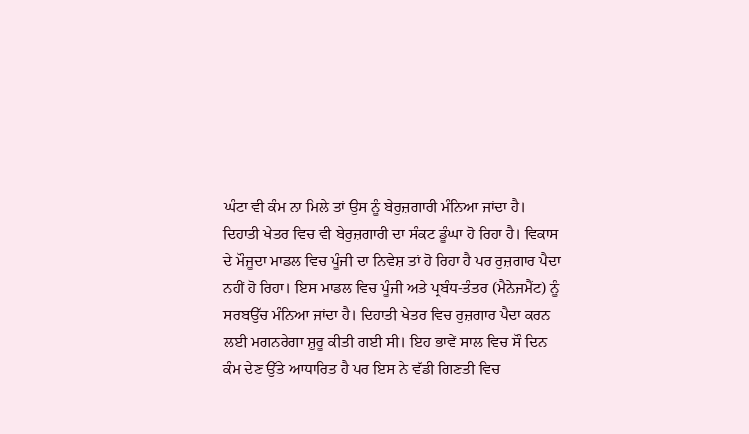ਘੰਟਾ ਵੀ ਕੰਮ ਨਾ ਮਿਲੇ ਤਾਂ ਉਸ ਨੂੰ ਬੇਰੁਜ਼ਗਾਰੀ ਮੰਨਿਆ ਜਾਂਦਾ ਹੈ।
ਦਿਹਾਤੀ ਖੇਤਰ ਵਿਚ ਵੀ ਬੇਰੁਜ਼ਗਾਰੀ ਦਾ ਸੰਕਟ ਡੂੰਘਾ ਹੋ ਰਿਹਾ ਹੈ। ਵਿਕਾਸ ਦੇ ਮੌਜੂਦਾ ਮਾਡਲ ਵਿਚ ਪੂੰਜੀ ਦਾ ਨਿਵੇਸ਼ ਤਾਂ ਹੋ ਰਿਹਾ ਹੈ ਪਰ ਰੁਜ਼ਗਾਰ ਪੈਦਾ ਨਹੀਂ ਹੋ ਰਿਹਾ। ਇਸ ਮਾਡਲ ਵਿਚ ਪੂੰਜੀ ਅਤੇ ਪ੍ਰਬੰਧ-ਤੰਤਰ (ਮੈਨੇਜਮੈਂਟ) ਨੂੰ ਸਰਬਉੱਚ ਮੰਨਿਆ ਜਾਂਦਾ ਹੈ। ਦਿਹਾਤੀ ਖੇਤਰ ਵਿਚ ਰੁਜ਼ਗਾਰ ਪੈਦਾ ਕਰਨ ਲਈ ਮਗਨਰੇਗਾ ਸ਼ੁਰੂ ਕੀਤੀ ਗਈ ਸੀ। ਇਹ ਭਾਵੇਂ ਸਾਲ ਵਿਚ ਸੌ ਦਿਨ ਕੰਮ ਦੇਣ ਉੱਤੇ ਆਧਾਰਿਤ ਹੈ ਪਰ ਇਸ ਨੇ ਵੱਡੀ ਗਿਣਤੀ ਵਿਚ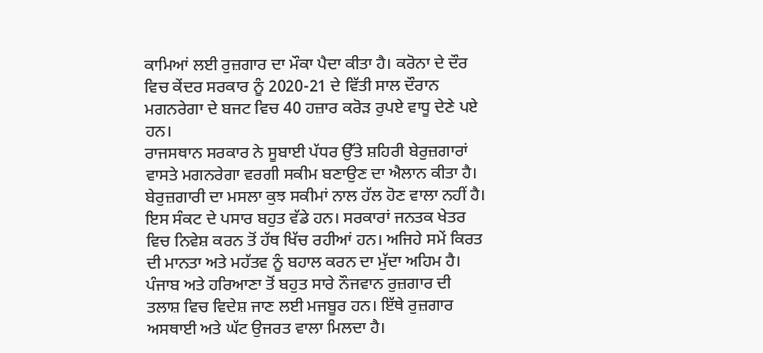ਕਾਮਿਆਂ ਲਈ ਰੁਜ਼ਗਾਰ ਦਾ ਮੌਕਾ ਪੈਦਾ ਕੀਤਾ ਹੈ। ਕਰੋਨਾ ਦੇ ਦੌਰ ਵਿਚ ਕੇਂਦਰ ਸਰਕਾਰ ਨੂੰ 2020-21 ਦੇ ਵਿੱਤੀ ਸਾਲ ਦੌਰਾਨ ਮਗਨਰੇਗਾ ਦੇ ਬਜਟ ਵਿਚ 40 ਹਜ਼ਾਰ ਕਰੋੜ ਰੁਪਏ ਵਾਧੂ ਦੇਣੇ ਪਏ ਹਨ।
ਰਾਜਸਥਾਨ ਸਰਕਾਰ ਨੇ ਸੂਬਾਈ ਪੱਧਰ ਉੱਤੇ ਸ਼ਹਿਰੀ ਬੇਰੁਜ਼ਗਾਰਾਂ ਵਾਸਤੇ ਮਗਨਰੇਗਾ ਵਰਗੀ ਸਕੀਮ ਬਣਾਉਣ ਦਾ ਐਲਾਨ ਕੀਤਾ ਹੈ। ਬੇਰੁਜ਼ਗਾਰੀ ਦਾ ਮਸਲਾ ਕੁਝ ਸਕੀਮਾਂ ਨਾਲ ਹੱਲ ਹੋਣ ਵਾਲਾ ਨਹੀਂ ਹੈ। ਇਸ ਸੰਕਟ ਦੇ ਪਸਾਰ ਬਹੁਤ ਵੱਡੇ ਹਨ। ਸਰਕਾਰਾਂ ਜਨਤਕ ਖੇਤਰ ਵਿਚ ਨਿਵੇਸ਼ ਕਰਨ ਤੋਂ ਹੱਥ ਖਿੱਚ ਰਹੀਆਂ ਹਨ। ਅਜਿਹੇ ਸਮੇਂ ਕਿਰਤ ਦੀ ਮਾਨਤਾ ਅਤੇ ਮਹੱਤਵ ਨੂੰ ਬਹਾਲ ਕਰਨ ਦਾ ਮੁੱਦਾ ਅਹਿਮ ਹੈ। ਪੰਜਾਬ ਅਤੇ ਹਰਿਆਣਾ ਤੋਂ ਬਹੁਤ ਸਾਰੇ ਨੌਜਵਾਨ ਰੁਜ਼ਗਾਰ ਦੀ ਤਲਾਸ਼ ਵਿਚ ਵਿਦੇਸ਼ ਜਾਣ ਲਈ ਮਜਬੂਰ ਹਨ। ਇੱਥੇ ਰੁਜ਼ਗਾਰ ਅਸਥਾਈ ਅਤੇ ਘੱਟ ਉਜਰਤ ਵਾਲਾ ਮਿਲਦਾ ਹੈ।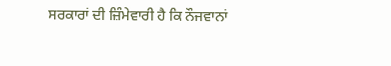ਸਰਕਾਰਾਂ ਦੀ ਜ਼ਿੰਮੇਵਾਰੀ ਹੈ ਕਿ ਨੌਜਵਾਨਾਂ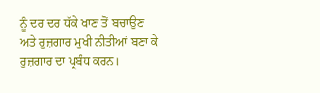ਨੂੰ ਦਰ ਦਰ ਧੱਕੇ ਖਾਣ ਤੋਂ ਬਚਾਉਣ ਅਤੇ ਰੁਜ਼ਗਾਰ ਮੁਖੀ ਨੀਤੀਆਂ ਬਣਾ ਕੇ ਰੁਜ਼ਗਾਰ ਦਾ ਪ੍ਰਬੰਧ ਕਰਨ।